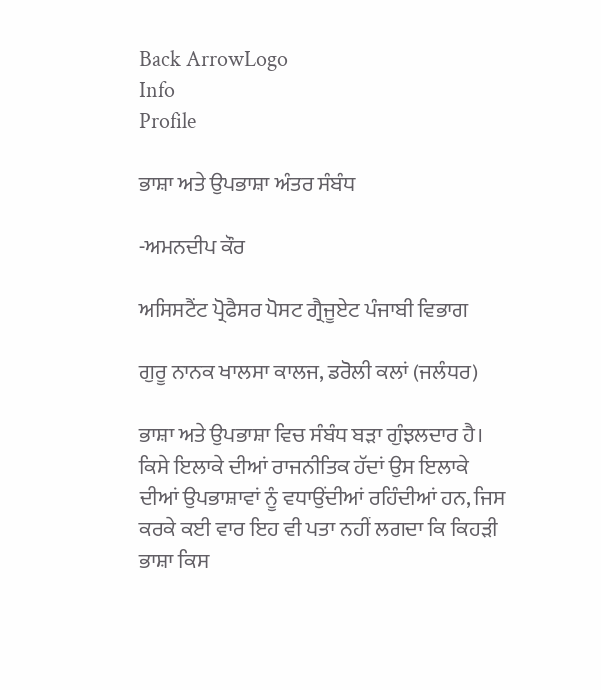Back ArrowLogo
Info
Profile

ਭਾਸ਼ਾ ਅਤੇ ਉਪਭਾਸ਼ਾ ਅੰਤਰ ਸੰਬੰਧ

-ਅਮਨਦੀਪ ਕੌਰ

ਅਸਿਸਟੈਂਟ ਪ੍ਰੋਫੈਸਰ ਪੋਸਟ ਗ੍ਰੈਜੂਏਟ ਪੰਜਾਬੀ ਵਿਭਾਗ

ਗੁਰੂ ਨਾਨਕ ਖਾਲਸਾ ਕਾਲਜ, ਡਰੋਲੀ ਕਲਾਂ (ਜਲੰਧਰ)

ਭਾਸ਼ਾ ਅਤੇ ਉਪਭਾਸ਼ਾ ਵਿਚ ਸੰਬੰਧ ਬੜਾ ਗੁੰਝਲਦਾਰ ਹੈ। ਕਿਸੇ ਇਲਾਕੇ ਦੀਆਂ ਰਾਜਨੀਤਿਕ ਹੱਦਾਂ ਉਸ ਇਲਾਕੇ ਦੀਆਂ ਉਪਭਾਸ਼ਾਵਾਂ ਨੂੰ ਵਧਾਉਂਦੀਆਂ ਰਹਿੰਦੀਆਂ ਹਨ, ਜਿਸ ਕਰਕੇ ਕਈ ਵਾਰ ਇਹ ਵੀ ਪਤਾ ਨਹੀਂ ਲਗਦਾ ਕਿ ਕਿਹੜੀ ਭਾਸ਼ਾ ਕਿਸ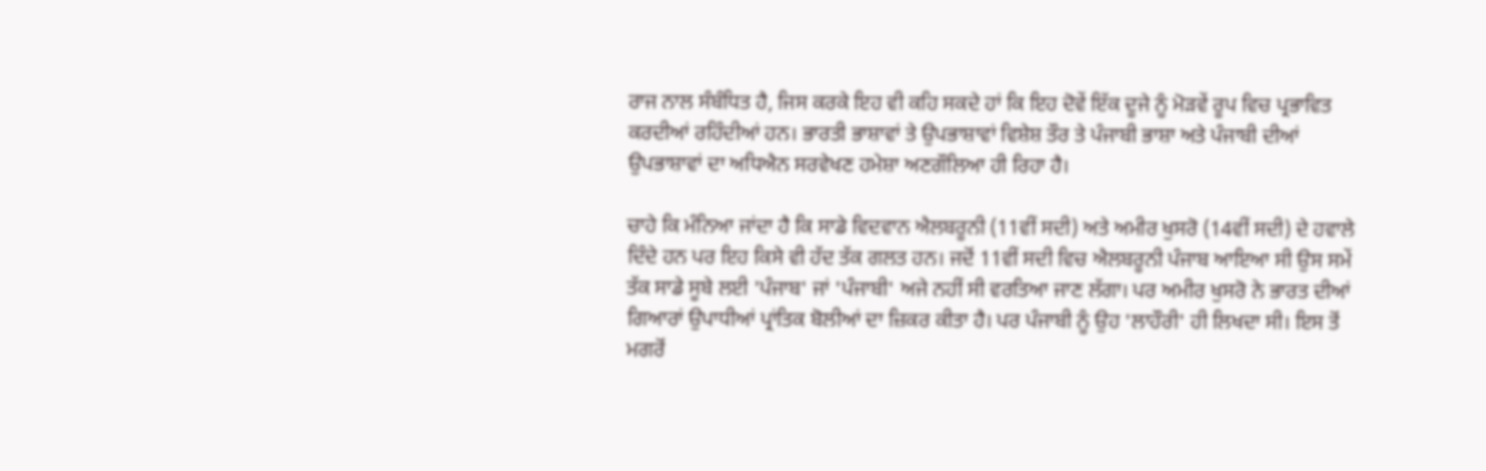ਰਾਜ ਨਾਲ ਸੰਬੰਧਿਤ ਹੈ, ਜਿਸ ਕਰਕੇ ਇਹ ਵੀ ਕਹਿ ਸਕਦੇ ਹਾਂ ਕਿ ਇਹ ਦੋਵੇਂ ਇੱਕ ਦੂਜੇ ਨੂੰ ਮੋੜਵੇਂ ਰੂਪ ਵਿਚ ਪ੍ਰਭਾਵਿਤ ਕਰਦੀਆਂ ਰਹਿੰਦੀਆਂ ਹਨ। ਭਾਰਤੀ ਭਾਸ਼ਾਵਾਂ ਤੇ ਉਪਭਾਸ਼ਾਵਾਂ ਵਿਸ਼ੇਸ਼ ਤੌਰ ਤੇ ਪੰਜਾਬੀ ਭਾਸ਼ਾ ਅਤੇ ਪੰਜਾਬੀ ਦੀਆਂ ਉਪਭਾਸ਼ਾਵਾਂ ਦਾ ਅਧਿਐਨ ਸਰਵੇਖਣ ਹਮੇਸ਼ਾ ਅਣਗੌਲਿਆ ਹੀ ਰਿਹਾ ਹੈ।

ਚਾਹੇ ਕਿ ਮੰਨਿਆ ਜਾਂਦਾ ਹੈ ਕਿ ਸਾਡੇ ਵਿਦਵਾਨ ਐਲਬਰੂਨੀ (11ਵੀਂ ਸਦੀ) ਅਤੇ ਅਮੀਰ ਖੁਸਰੋ (14ਵੀਂ ਸਦੀ) ਦੇ ਹਵਾਲੇ ਦਿੰਦੇ ਹਨ ਪਰ ਇਹ ਕਿਸੇ ਵੀ ਹੱਦ ਤੱਕ ਗਲਤ ਹਨ। ਜਦੋਂ 11ਵੀਂ ਸਦੀ ਵਿਚ ਐਲਬਰੂਨੀ ਪੰਜਾਬ ਆਇਆ ਸੀ ਉਸ ਸਮੇਂ ਤੱਕ ਸਾਡੇ ਸੂਬੇ ਲਈ 'ਪੰਜਾਬ' ਜਾਂ 'ਪੰਜਾਬੀ' ਅਜੇ ਨਹੀਂ ਸੀ ਵਰਤਿਆ ਜਾਣ ਲੱਗਾ। ਪਰ ਅਮੀਰ ਖੁਸਰੋ ਨੇ ਭਾਰਤ ਦੀਆਂ ਗਿਆਰਾਂ ਉਪਾਧੀਆਂ ਪ੍ਰਾਂਤਿਕ ਬੋਲੀਆਂ ਦਾ ਜ਼ਿਕਰ ਕੀਤਾ ਹੈ। ਪਰ ਪੰਜਾਬੀ ਨੂੰ ਉਹ 'ਲਾਹੌਰੀ' ਹੀ ਲਿਖਦਾ ਸੀ। ਇਸ ਤੋਂ ਮਗਰੋਂ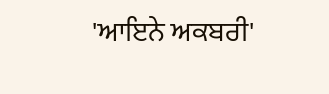'ਆਇਨੇ ਅਕਬਰੀ'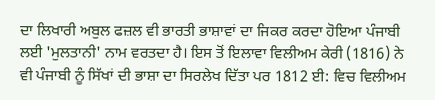ਦਾ ਲਿਖਾਰੀ ਅਬੁਲ ਫਜ਼ਲ ਵੀ ਭਾਰਤੀ ਭਾਸ਼ਾਵਾਂ ਦਾ ਜਿਕਰ ਕਰਦਾ ਹੋਇਆ ਪੰਜਾਬੀ ਲਈ 'ਮੁਲਤਾਨੀ' ਨਾਮ ਵਰਤਦਾ ਹੈ। ਇਸ ਤੋਂ ਇਲਾਵਾ ਵਿਲੀਅਮ ਕੇਰੀ (1816) ਨੇ ਵੀ ਪੰਜਾਬੀ ਨੂੰ ਸਿੱਖਾਂ ਦੀ ਭਾਸ਼ਾ ਦਾ ਸਿਰਲੇਖ ਦਿੱਤਾ ਪਰ 1812 ਈ: ਵਿਚ ਵਿਲੀਅਮ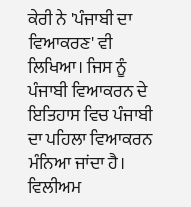ਕੇਰੀ ਨੇ 'ਪੰਜਾਬੀ ਦਾ ਵਿਆਕਰਣ' ਵੀ ਲਿਖਿਆ। ਜਿਸ ਨੂੰ ਪੰਜਾਬੀ ਵਿਆਕਰਨ ਦੇ ਇਤਿਹਾਸ ਵਿਚ ਪੰਜਾਬੀ ਦਾ ਪਹਿਲਾ ਵਿਆਕਰਨ ਮੰਨਿਆ ਜਾਂਦਾ ਹੈ। ਵਿਲੀਅਮ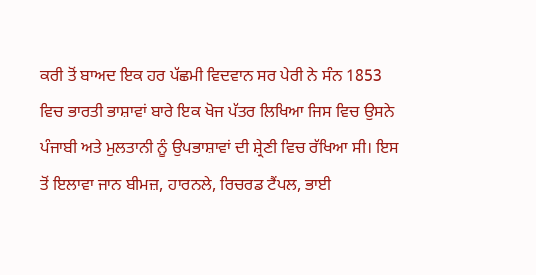ਕਰੀ ਤੋਂ ਬਾਅਦ ਇਕ ਹਰ ਪੱਛਮੀ ਵਿਦਵਾਨ ਸਰ ਪੇਰੀ ਨੇ ਸੰਨ 1853 ਵਿਚ ਭਾਰਤੀ ਭਾਸ਼ਾਵਾਂ ਬਾਰੇ ਇਕ ਖੋਜ ਪੱਤਰ ਲਿਖਿਆ ਜਿਸ ਵਿਚ ਉਸਨੇ ਪੰਜਾਬੀ ਅਤੇ ਮੁਲਤਾਨੀ ਨੂੰ ਉਪਭਾਸ਼ਾਵਾਂ ਦੀ ਸ਼੍ਰੇਣੀ ਵਿਚ ਰੱਖਿਆ ਸੀ। ਇਸ ਤੋਂ ਇਲਾਵਾ ਜਾਨ ਬੀਮਜ਼, ਹਾਰਨਲੇ, ਰਿਚਰਡ ਟੈਂਪਲ, ਭਾਈ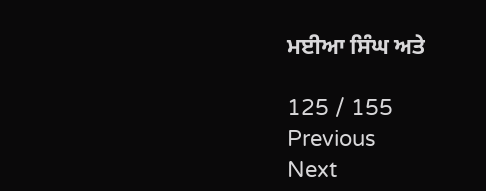ਮਈਆ ਸਿੰਘ ਅਤੇ

125 / 155
Previous
Next